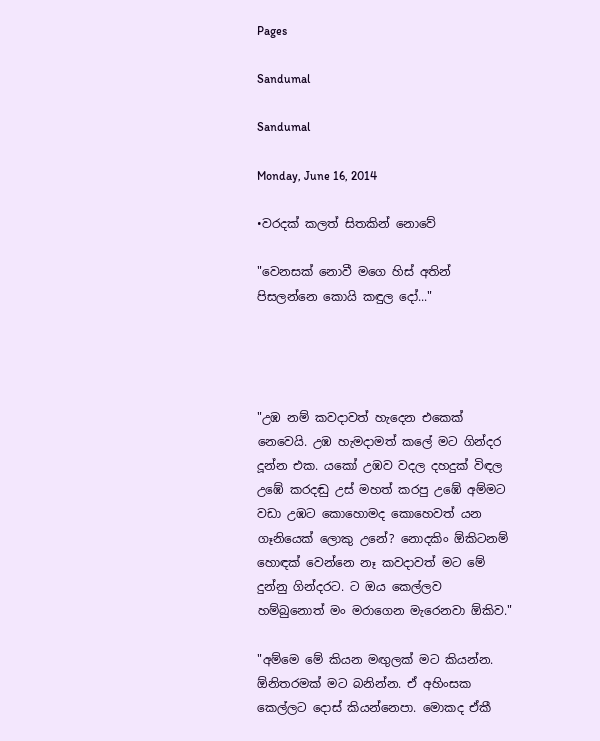Pages

Sandumal

Sandumal

Monday, June 16, 2014

•වරදක් කලත් සිතකින් නොවේ

"වෙනසක් නොවී මගෙ හිස් අතින් පිසලන්නෙ කොයි කඳුල දෝ..."




"උඹ නම් කවදාවත් හැදෙන එකෙක් නෙවෙයි. උඹ හැමදාමත් කලේ මට ගින්දර දූන්න එක. යකෝ උඹව වදල දහදුක් විඳල උඹේ කරදඬු උස් මහත් කරපු උඹේ අම්මට වඩා උඹට කොහොමද කොහෙවත් යන ගෑනියෙක් ලොකු උනේ? නොදකිං ඕකිටනම් හොඳක් වෙන්නෙ නෑ කවදාවත් මට මේ දුන්නු ගින්දරට. ට ඔය කෙල්ලව හම්බුනොත් මං මරාගෙන මැරෙනවා ඕකිව."

"අම්මෙ මේ කියන මඟුලක් මට කියන්න. ඕනිතරමක් මට බනින්න. ඒ අහිංසක කෙල්ලට දොස් කියන්නෙපා. මොකද ඒකී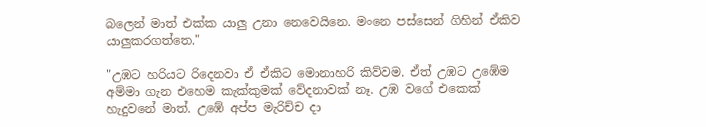බලෙන් මාත් එක්ක යාලු උනා නෙවෙයිනෙ. මංනෙ පස්සෙන් ගිහින් ඒකිව යාලුකරගත්තෙ."

"උඹට හරියට රිදෙනවා ඒ ඒකිට මොනාහරි කිව්වම. ඒත් උඹට උඹේම අම්මා ගැන එහෙම කැක්කුමක් වේදනාවක් නෑ. උඹ වගේ එකෙක් හැදුවනේ මාත්. උඹේ අප්ප මැරිච්ච දා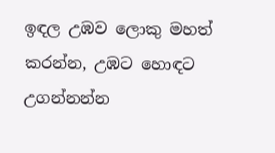ඉඳල උඹව ලොකු මහත් කරන්න, උඹට හොඳට උගන්නන්න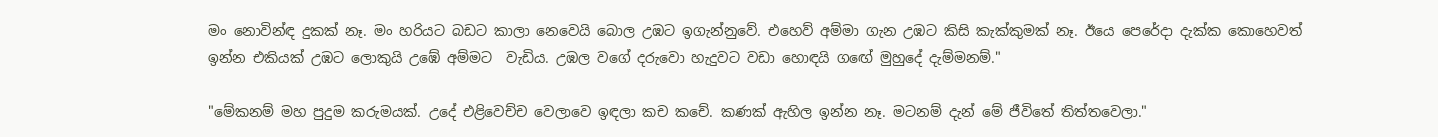මං නොවින්ඳ දුකක් නෑ. මං හරියට බඩට කාලා නෙවෙයි බොල උඹට ඉගැන්නුවේ. එහෙව් අම්මා ගැන උඹට කිසි කැක්කුමක් නෑ. ඊයෙ පෙරේදා දැක්ක කොහෙවත් ඉන්න එකියක් උඹට ලොකුයි උඹේ අම්මට  වැඩිය. උඹල වගේ දරුවො හැදුවට වඩා හොඳයි ගඟේ මුහුදේ දැම්මනම්."

"මේකනම් මහ පුදුම කරුමයක්. උදේ එළිවෙච්ච වෙලාවෙ ඉඳලා කච කචේ. කණක් ඇහිල ඉන්න නෑ. මටනම් දැන් මේ ජීවිතේ තිත්තවෙලා."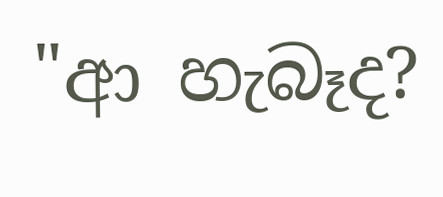"ආ හැබෑද?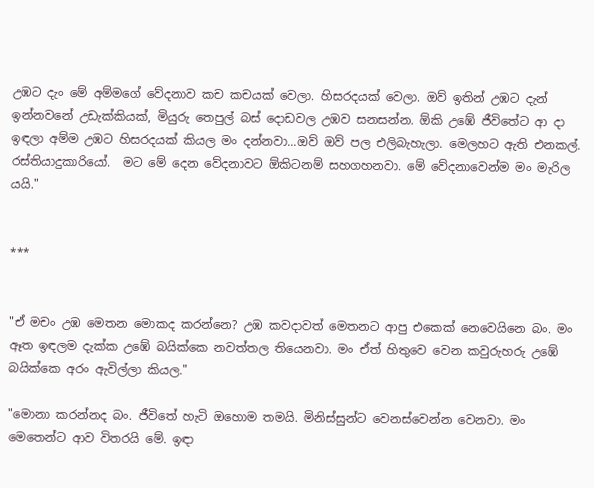උඹට දැං මේ අම්මගේ වේදනාව කච කචයක් වෙලා. හිසරදයක් වෙලා. ඔව් ඉතින් උඹට දැන් ඉන්නවනේ උඩැක්කියක්, මියුරු තෙපුල් බස් දොඩවල උඹව සනසන්න. ඕකි උඹේ ජීවිතේට ආ දා ඉඳලා අම්ම උඹට හිසරදයක් කියල මං දන්නවා...ඔව් ඔව් පල එලිබැහැලා. මෙලහට ඇති එනකල්. රස්තියාදුකාරියෝ.  මට මේ දෙන වේදනාවට ඕකිටනම් සහගහනවා. මේ වේදනාවෙන්ම මං මැරිල යයි."


***


"ඒ මචං උඹ මෙතන මොකද කරන්නෙ? උඹ කවදාවත් මෙතනට ආපු එකෙක් නෙවෙයිනෙ බං. මං ඈත ඉඳලම දැක්ක උඹේ බයික්කෙ නවත්තල තියෙනවා. මං ඒත් හිතුවෙ වෙන කවුරුහරු උඹේ බයික්කෙ අරං ඇවිල්ලා කියල."

"මොනා කරන්නද බං. ජීවිතේ හැටි ඔහොම තමයි. මිනිස්සුන්ට වෙනස්වෙන්න වෙනවා. මං මෙතෙන්ට ආව විතරයි මේ. ඉඳා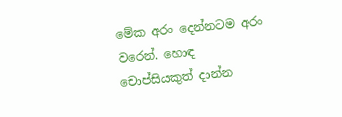මේක අරං දෙන්නටම අරං වරෙන්. හොඳ චොප්සියකුත් දාන්න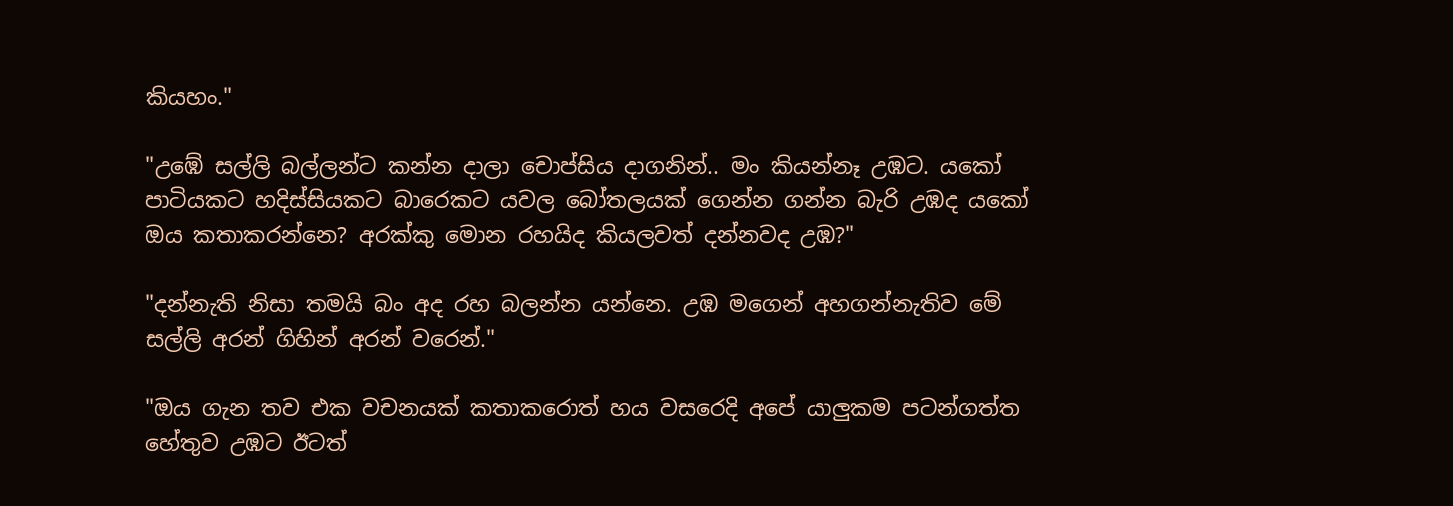කියහං."

"උඹේ සල්ලි බල්ලන්ට කන්න දාලා චොප්සිය දාගනින්.. මං කියන්නෑ උඹට. යකෝ පාටියකට හදිස්සියකට බාරෙකට යවල බෝතලයක් ගෙන්න ගන්න බැරි උඹද යකෝ ඔය කතාකරන්නෙ? අරක්කු මොන රහයිද කියලවත් දන්නවද උඹ?"

"දන්නැති නිසා තමයි බං අද රහ බලන්න යන්නෙ. උඹ මගෙන් අහගන්නැතිව මේ සල්ලි අරන් ගිහින් අරන් වරෙන්."

"ඔය ගැන තව එක වචනයක් කතාකරොත් හය වසරෙදි අපේ යාලුකම පටන්ගත්ත හේතුව උඹට ඊටත්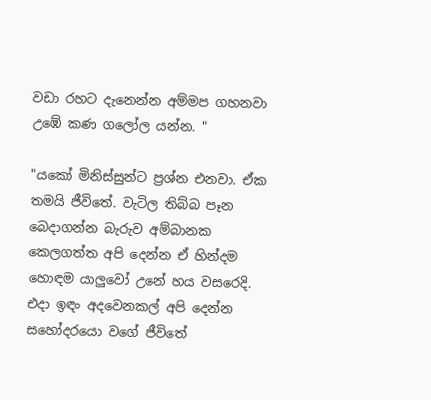වඩා රහට දැනෙන්න අම්මප ගහනවා උඹේ කණ ගලෝල යන්න. "

"යකෝ මිනිස්සුන්ට ප්‍රශ්න එනවා. ඒක තමයි ජීවිතේ. වැටිල තිබ්බ පෑන බෙදාගන්න බැරුව අම්බානක කෙලගත්ත අපි දෙන්න ඒ හින්දම හොඳම යාලුවෝ උනේ හය වසරෙදි. එදා ඉඳං අදවෙනකල් අපි දෙන්න සහෝදරයො වගේ ජීවිතේ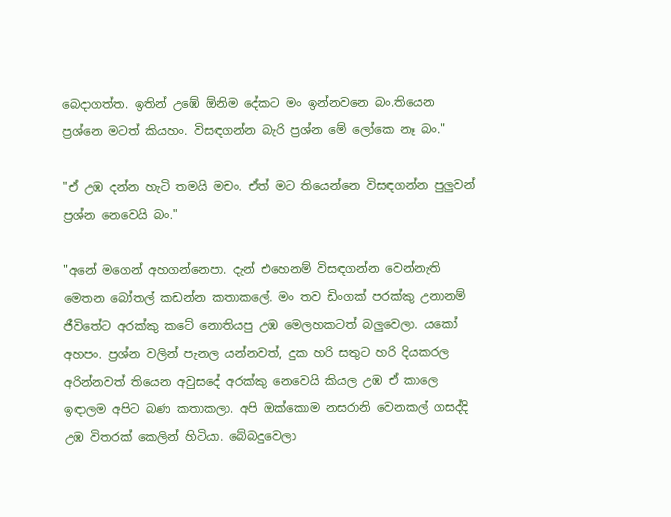බෙදාගත්ත. ඉතින් උඹේ ඕනිම දේකට මං ඉන්නවනෙ බං.තියෙන ප්‍රශ්නෙ මටත් කියහං. විසඳගන්න බැරි ප්‍රශ්න මේ ලෝකෙ නෑ බං."

"ඒ උඹ දන්න හැටි තමයි මචං. ඒත් මට තියෙන්නෙ විසඳගන්න පුලුවන් ප්‍රශ්න නෙවෙයි බං."

"අනේ මගෙන් අහගන්නෙපා. දැන් එහෙනම් විසඳගන්න වෙන්නැති මෙතන බෝතල් කඩන්න කතාකලේ. මං තව ඩිංගක් පරක්කු උනානම් ජීවිතේට අරක්කු කටේ නොතියපු උඹ මෙලහකටත් බලුවෙලා. යකෝ අහපං. ප්‍රශ්න වලින් පැනල යන්නවත්, දුක හරි සතුට හරි දියකරල අරින්නවත් තියෙන අවුසදේ අරක්කු නෙවෙයි කියල උඹ ඒ කාලෙ ඉඳාලම අපිට බණ කතාකලා. අපි ඔක්කොම නසරානි වෙනකල් ගසද්දි උඹ විතරක් කෙලින් හිටියා. බේබදුවෙලා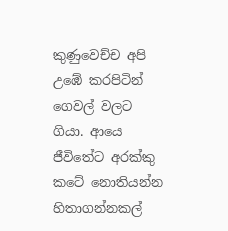කුණුවෙච්ච අපි උඹේ කරපිටින් ගෙවල් වලට ගියා. ආයෙ ජීවිතේට අරක්කු කටේ නොතියන්න හිතාගන්නකල්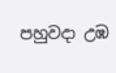පහුවදා උඹ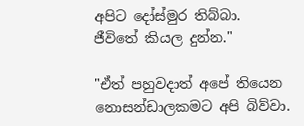අපිට දෝස්මුර තිබ්බා. ජීවිතේ කියල දුන්න."

"ඒත් පහුවදාත් අපේ තියෙන නොසන්ඩාලකමට අපි බිව්වා.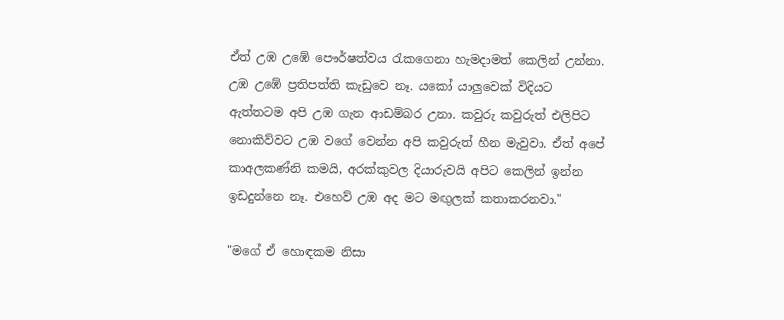ඒත් උඹ උඹේ පෞර්ෂත්වය රැකගෙනා හැමදාමත් කෙලින් උන්නා. උඹ උඹේ ප්‍රතිපත්ති කැඩුවෙ නෑ. යකෝ යාලුවෙක් විදියට ඇත්තටම අපි උඹ ගැන ආඩම්බර උනා. කවුරු කවුරුත් එලිපිට නොකිව්වට උඹ වගේ වෙන්න අපි කවුරුත් හීන මැවුවා. ඒත් අපේ කාඅලකණ්නි කමයි, අරක්කුවල දියාරුවයි අපිට කෙලින් ඉන්න ඉඩදුන්නෙ නෑ. එහෙව් උඹ අද මට මඟුලක් කතාකරනවා."

"මගේ ඒ හොඳකම නිසා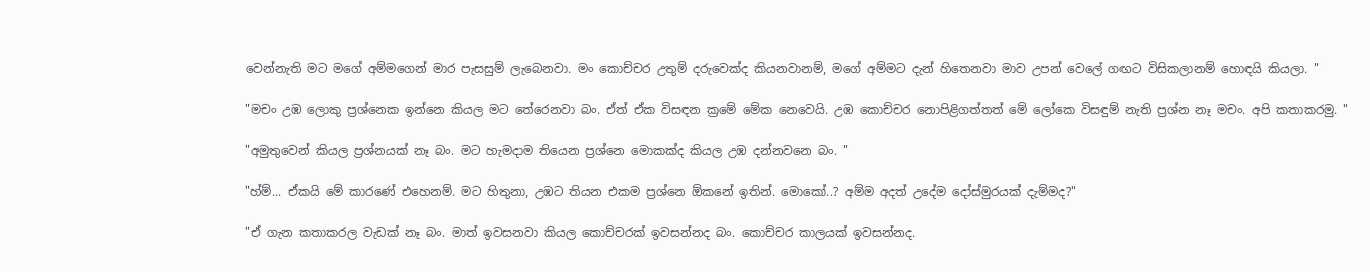වෙන්නැති මට මගේ අම්මගෙන් මාර පැසසුම් ලැබෙනවා. මං කොච්චර උතුම් දරුවෙක්ද කියනවානම්, මගේ අම්මට දැන් හිතෙනවා මාව උපන් වෙලේ ගඟට විසිකලානම් හොඳයි කියලා. "

"මචං උඹ ලොකු ප්‍රශ්නෙක ඉන්නෙ කියල මට තේරෙනවා බං. ඒත් ඒක විසඳන ක්‍රමේ මේක නෙවෙයි. උඹ කොච්චර නොපිළිගත්තත් මේ ලෝකෙ විසඳුම් නැති ප්‍රශ්න නෑ මචං. අපි කතාකරමු. "

"අමුතුවෙන් කියල ප්‍රශ්නයක් නෑ බං. මට හැමදාම තියෙන ප්‍රශ්නෙ මොකක්ද කියල උඹ දන්නවනෙ බං. "

"හ්ම්... ඒකයි මේ කාරණේ එහෙනම්. මට හිතුනා, උඹට තියන එකම ප්‍රශ්නෙ ඕකනේ ඉතින්. මොකෝ..? අම්ම අදත් උදේම දෝස්මුරයක් දැම්මද?"

"ඒ ගැන කතාකරල වැඩක් නෑ බං. මාත් ඉවසනවා කියල කොච්චරක් ඉවසන්නද බං. කොච්චර කාලයක් ඉවසන්නද.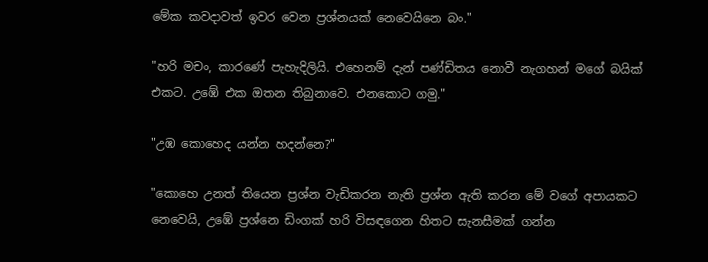මේක කවදාවත් ඉවර වෙන ප්‍රශ්නයක් නෙවෙයිනෙ බං."

"හරි මචං, කාරණේ පැහැදිලියි. එහෙනම් දැන් පණ්ඩිතය නොවී නැගහන් මගේ බයික් එකට. උඹේ එක ඔතන තිබුනාවෙ. එනකොට ගමු."

"උඹ කොහෙද යන්න හදන්නෙ?"

"කොහෙ උනත් තියෙන ප්‍රශ්න වැඩිකරන නැති ප්‍රශ්න ඇති කරන මේ වගේ අපායකට නෙවෙයි, උඹේ ප්‍රශ්නෙ ඩිංගක් හරි විසඳගෙන හිතට සැනසීමක් ගන්න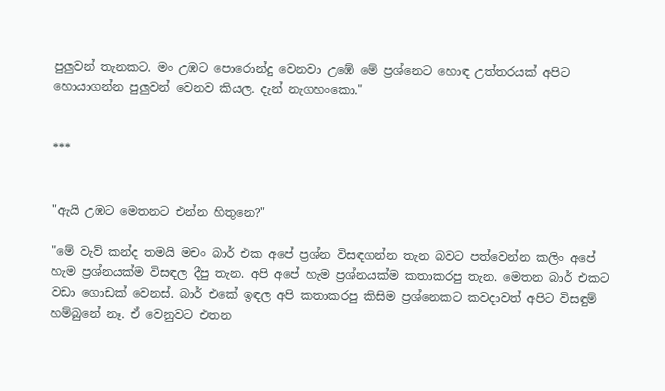පුලුවන් තැනකට. මං උඹට පොරොන්දු වෙනවා උඹේ මේ ප්‍රශ්නෙට හොඳ උත්තරයක් අපිට හොයාගන්න පුලුවන් වෙනව කියල. දැන් නැගහංකො."


***


"ඇයි උඹට මෙතනට එන්න හිතුනෙ?"

"මේ වැව් කන්ද තමයි මචං බාර් එක අපේ ප්‍රශ්න විසඳගන්න තැන බවට පත්වෙන්න කලිං අපේ හැම ප්‍රශ්නයක්ම විසඳල දීපු තැන. අපි අපේ හැම ප්‍රශ්නයක්ම කතාකරපු තැන. මෙතන බාර් එකට වඩා ගොඩක් වෙනස්. බාර් එකේ ඉඳල අපි කතාකරපු කිසිම ප්‍රශ්නෙකට කවදාවත් අපිට විසඳුම් හම්බුනේ නෑ. ඒ වෙනුවට එතන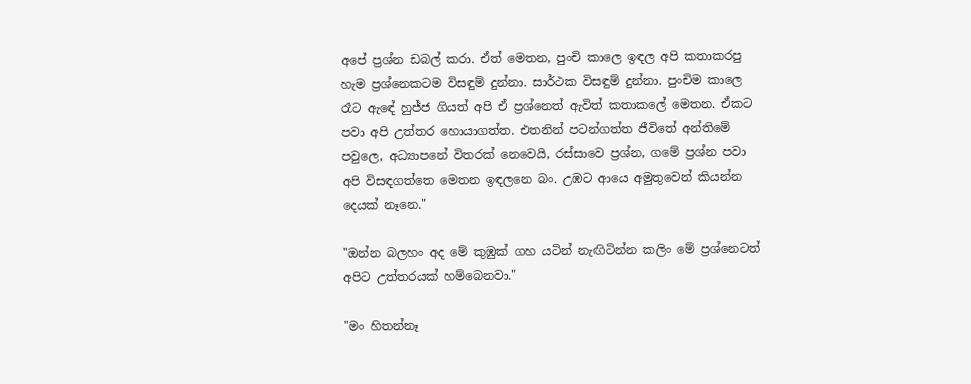අපේ ප්‍රශ්න ඩබල් කරා. ඒත් මෙතන, පුංචි කාලෙ ඉඳල අපි කතාකරපු හැම ප්‍රශ්නෙකටම විසඳුම් දුන්නා. සාර්ථක විසඳුම් දුන්නා. පුංචිම කාලෙ රෑට ඇඳේ හුජ්ජ ගියත් අපි ඒ ප්‍රශ්නෙත් ඇවිත් කතාකලේ මෙතන. ඒකට පවා අපි උත්තර හොයාගත්ත. එතනින් පටන්ගත්ත ජීවිතේ අන්තිමේ පවුලෙ, අධ්‍යාපනේ විතරක් නෙවෙයි, රස්සාවෙ ප්‍රශ්න, ගමේ ප්‍රශ්න පවා අපි විසඳගත්තෙ මෙතන ඉඳලනෙ බං. උඹට ආයෙ අමුතුවෙන් කියන්න දෙයක් නෑනෙ."

"ඔන්න බලහං අද මේ කුඹුක් ගහ යටින් නැඟිටින්න කලිං මේ ප්‍රශ්නෙටත් අපිට උත්තරයක් හම්බෙනවා."

"මං හිතන්නෑ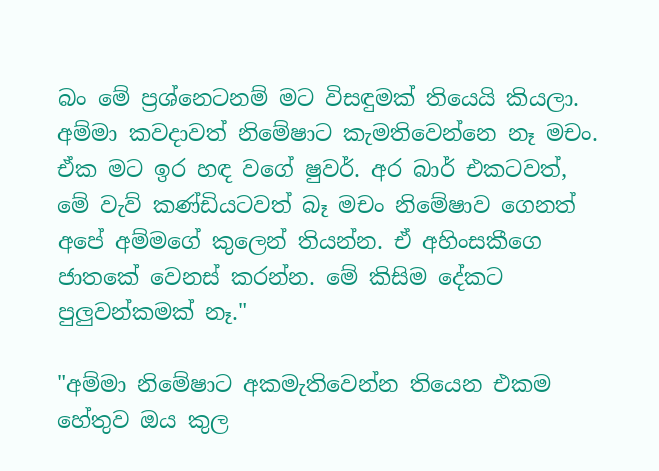බං මේ ප්‍රශ්නෙටනම් මට විසඳුමක් තියෙයි කියලා. අම්මා කවදාවත් නිමේෂාට කැමතිවෙන්නෙ නෑ මචං. ඒක මට ඉර හඳ වගේ ෂුවර්. අර බාර් එකටවත්, මේ වැව් කණ්ඩියටවත් බෑ මචං නිමේෂාව ගෙනත් අපේ අම්මගේ කුලෙන් තියන්න. ඒ අහිංසකීගෙ ජාතකේ වෙනස් කරන්න. මේ කිසිම දේකට පුලුවන්කමක් නෑ."

"අම්මා නිමේෂාට අකමැතිවෙන්න තියෙන එකම හේතුව ඔය කුල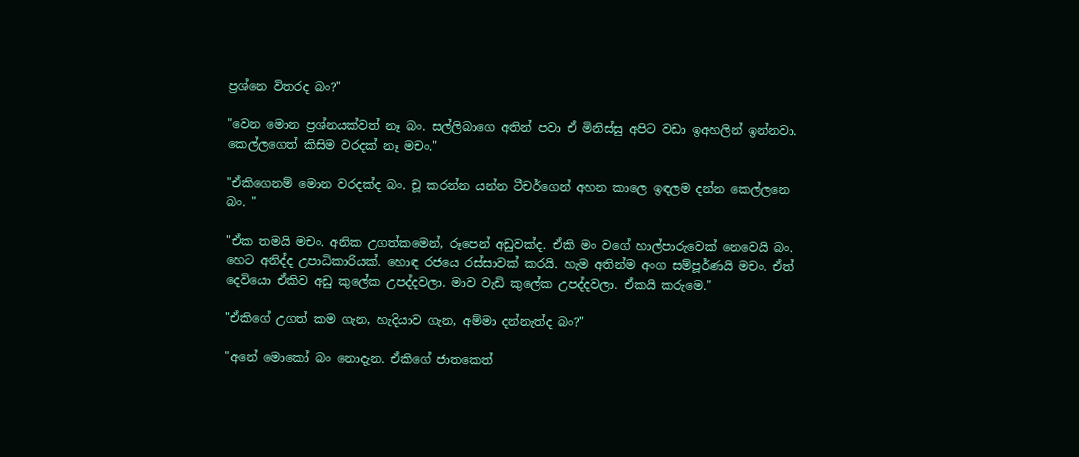ප්‍රශ්නෙ විතරද බං?"

"වෙන මොන ප්‍රශ්නයක්වත් නෑ බං. සල්ලිබාගෙ අතින් පවා ඒ මිනිස්සු අපිට වඩා ඉඅහලින් ඉන්නවා. කෙල්ලගෙත් කිසිම වරදක් නෑ මචං."

"ඒකිගෙනම් මොන වරදක්ද බං. චූ කරන්න යන්න ටීචර්ගෙන් අහන කාලෙ ඉඳලම දන්න කෙල්ලනෙ බං. "

"ඒක තමයි මචං. අනික උගත්කමෙන්, රූපෙන් අඩුවක්ද. ඒකි මං වගේ හාල්පාරුවෙක් නෙවෙයි බං. හෙට අනිද්ද උපාධිකාරියක්. හොඳ රජයෙ රස්සාවක් කරයි. හැම අතින්ම අංග සම්පූර්ණයි මචං. ඒත් දෙවියො ඒකිව අඩු කුලේක උපද්දවලා. මාව වැඩි කුලේක උපද්දවලා. ඒකයි කරුමෙ."

"ඒකිගේ උගත් කම ගැන, හැදියාව ගැන, අම්මා දන්නැත්ද බං?"

"අනේ මොකෝ බං නොදැන. ඒකිගේ ජාතකෙත්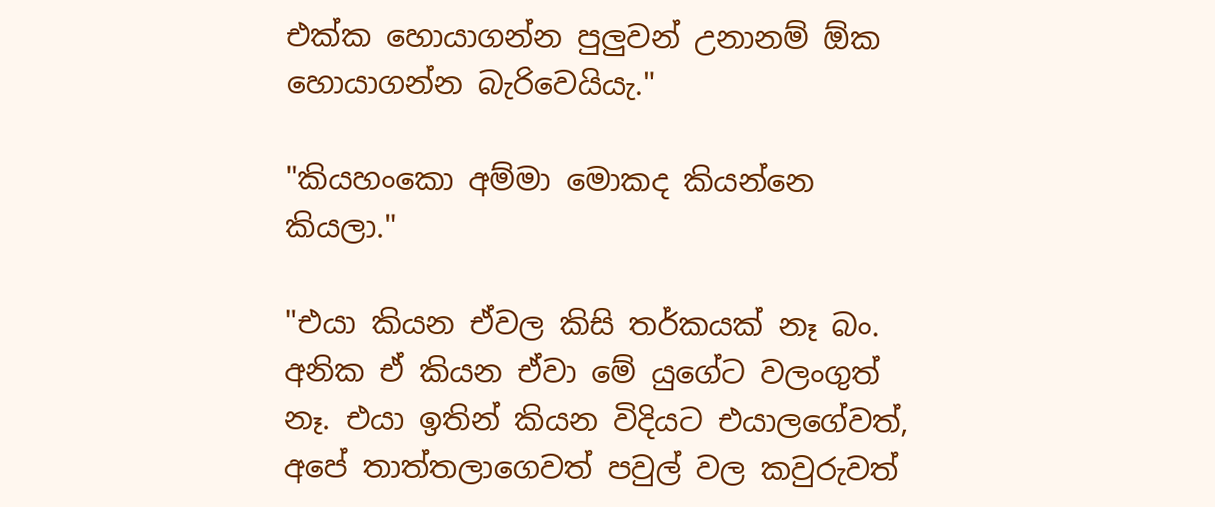එක්ක හොයාගන්න පුලුවන් උනානම් ඕක හොයාගන්න බැරිවෙයියැ."

"කියහංකො අම්මා මොකද කියන්නෙ කියලා."

"එයා කියන ඒවල කිසි තර්කයක් නෑ බං. අනික ඒ කියන ඒවා මේ යුගේට වලංගුත් නෑ. එයා ඉතින් කියන විදියට එයාලගේවත්, අපේ තාත්තලාගෙවත් පවුල් වල කවුරුවත්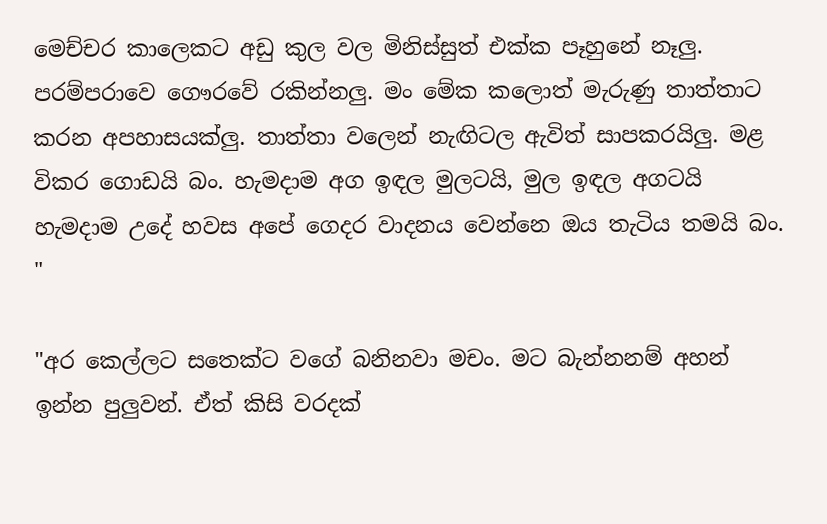මෙච්චර කාලෙකට අඩු කුල වල මිනිස්සුත් එක්ක පෑහුනේ නෑලු. පරම්පරාවෙ ගෞරවේ රකින්නලු. මං මේක කලොත් මැරුණු තාත්තාට කරන අපහාසයක්ලු. තාත්තා වලෙන් නැඟිටල ඇවිත් සාපකරයිලු. මළ විකර ගොඩයි බං. හැමදාම අග ඉඳල මුලටයි, මුල ඉඳල අගටයි හැමදාම උදේ හවස අපේ ගෙදර වාදනය වෙන්නෙ ඔය තැටිය තමයි බං. "

"අර කෙල්ලට සතෙක්ට වගේ බනිනවා මචං. මට බැන්නනම් අහන් ඉන්න පුලුවන්. ඒත් කිසි වරදක්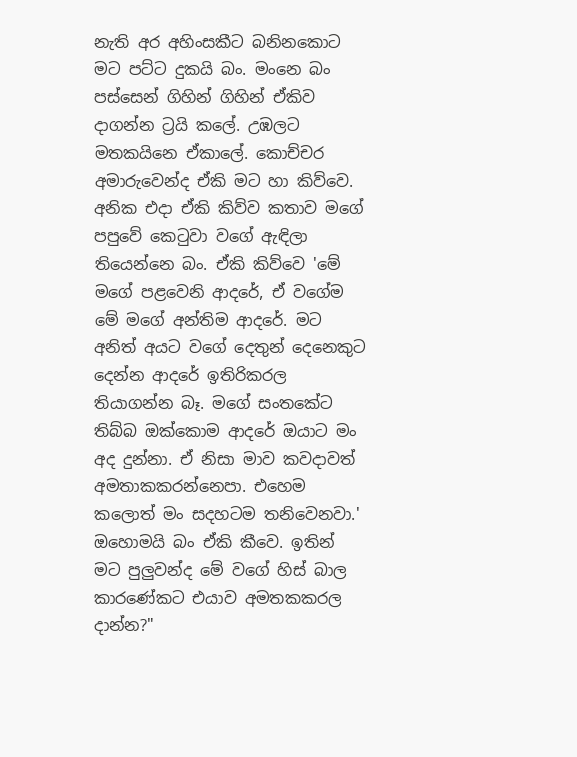නැති අර අහිංසකීට බනිනකොට මට පට්ට දුකයි බං. මංනෙ බං පස්සෙන් ගිහින් ගිහින් ඒකිව දාගන්න ට්‍රයි කලේ. උඹලට මතකයිනෙ ඒකාලේ. කොච්චර අමාරුවෙන්ද ඒකි මට හා කිව්වෙ. අනික එදා ඒකි කිව්ව කතාව මගේ පපුවේ කෙටුවා වගේ ඇඳිලා තියෙන්නෙ බං. ඒකි කිව්වෙ 'මේ මගේ පළවෙනි ආදරේ, ඒ වගේම මේ මගේ අන්තිම ආදරේ. මට අනිත් අයට වගේ දෙතුන් දෙනෙකුට දෙන්න ආදරේ ඉතිරිකරල තියාගන්න බෑ. මගේ සංතකේට තිබ්බ ඔක්කොම ආදරේ ඔයාට මං අද දුන්නා. ඒ නිසා මාව කවදාවත් අමතාකකරන්නෙපා. එහෙම කලොත් මං සදහටම තනිවෙනවා.' ඔහොමයි බං ඒකි කීවෙ. ඉතින් මට පුලුවන්ද මේ වගේ හිස් බාල කාරණේකට එයාව අමතකකරල දාන්න?"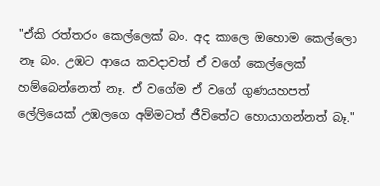"ඒකි රත්තරං කෙල්ලෙක් බං. අද කාලෙ ඔහොම කෙල්ලො නෑ බං. උඹට ආයෙ කවදාවත් ඒ වගේ කෙල්ලෙක් හම්බෙන්නෙත් නෑ. ඒ වගේම ඒ වගේ ගුණයහපත් ලේලියෙක් උඹලගෙ අම්මටත් ජීවිතේට හොයාගන්නත් බෑ."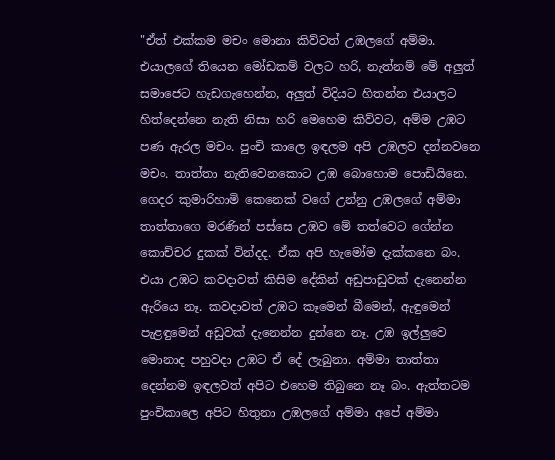"ඒත් එක්කම මචං මොනා කිව්වත් උඹලගේ අම්මා. එයාලගේ තියෙන මෝඩකම් වලට හරි, නැත්නම් මේ අලුත් සමාජෙට හැඩගැහෙන්න, අලුත් විදියට හිතන්න එයාලට හිත්දෙන්නෙ නැති නිසා හරි මෙහෙම කිව්වට, අම්ම උඹට පණ ඇරල මචං. පුංචි කාලෙ ඉඳලම අපි උඹලව දන්නවනෙ මචං. තාත්තා නැතිවෙනකොට උඹ බොහොම පොඩියිනෙ. ගෙදර කුමාරිහාමි කෙනෙක් වගේ උන්නු උඹලගේ අම්මා තාත්තාගෙ මරණින් පස්සෙ උඹව මේ තත්වෙට ගේන්න කොච්චර දුකක් වින්දද. ඒක අපි හැමෝම දැක්කනෙ බං. එයා උඹට කවදාවත් කිසිම දේකින් අඩුපාඩුවක් දැනෙන්න ඇරියෙ නෑ. කවදාවත් උඹට කෑමෙන් බීමෙන්, ඇඳුමෙන් පැළඳුමෙන් අඩුවක් දැනෙන්න දුන්නෙ නෑ. උඹ ඉල්ලුවෙ මොනාද පහුවදා උඹට ඒ දේ ලැබුනා. අම්මා තාත්තා දෙන්නම ඉඳලවත් අපිට එහෙම තිබුනෙ නෑ බං. ඇත්තටම පුංචිකාලෙ අපිට හිතුනා උඹලගේ අම්මා අපේ අම්මා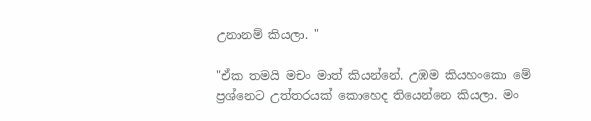උනානම් කියලා. "

"ඒක තමයි මචං මාත් කියන්නේ. උඹම කියහංකො මේ ප්‍රශ්නෙට උත්තරයක් කොහෙද තියෙන්නෙ කියලා. මං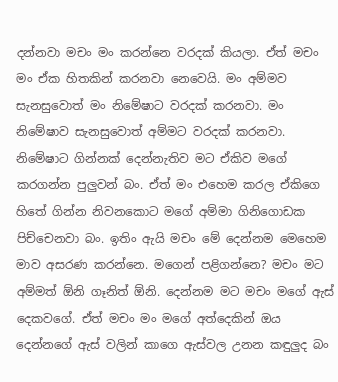දන්නවා මචං මං කරන්නෙ වරදක් කියලා. ඒත් මචං මං ඒක හිතකින් කරනවා නෙවෙයි. මං අම්මව සැනසුවොත් මං නිමේෂාට වරදක් කරනවා. මං නිමේෂාව සැනසුවොත් අම්මට වරදක් කරනවා.  නිමේෂාට ගින්නක් දෙන්නැතිව මට ඒකිව මගේ කරගන්න පුලුවන් බං. ඒත් මං එහෙම කරල ඒකිගෙ හිතේ ගින්න නිවනකොට මගේ අම්මා ගිනිගොඩක පිච්චෙනවා බං. ඉතිං ඇයි මචං මේ දෙන්නම මෙහෙම මාව අසරණ කරන්නෙ. මගෙන් පළිගන්නෙ? මචං මට අම්මත් ඕනි ගෑනිත් ඕනි. දෙන්නම මට මචං මගේ ඇස් දෙකවගේ. ඒත් මචං මං මගේ අත්දෙකින් ඔය දෙන්නගේ ඇස් වලින් කාගෙ ඇස්වල උනන කඳුලුද බං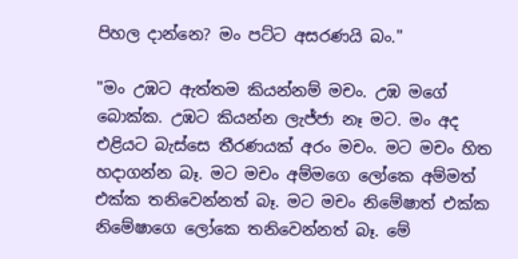පිහල දාන්නෙ? මං පට්ට අසරණයි බං."

"මං උඹට ඇත්තම කියන්නම් මචං. උඹ මගේ බොක්ක. උඹට කියන්න ලැජ්ජා නෑ මට. මං අද එළියට බැස්සෙ තීරණයක් අරං මචං. මට මචං හිත හදාගන්න බෑ. මට මචං අම්මගෙ ලෝකෙ අම්මත් එක්ක තනිවෙන්නත් බෑ. මට මචං නිමේෂාත් එක්ක නිමේෂාගෙ ලෝකෙ තනිවෙන්නත් බෑ. මේ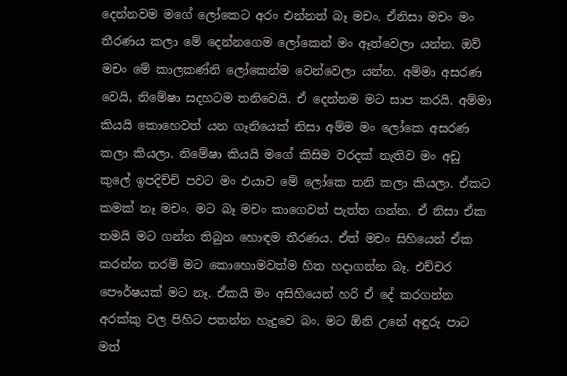දෙන්නවම මගේ ලෝකෙට අරං එන්නත් බෑ මචං. ඒනිසා මචං මං තීරණය කලා මේ දෙන්නගෙම ලෝකෙන් මං ඈත්වෙලා යන්න. ඔව් මචං මේ කාලකණ්නි ලෝකෙන්ම වෙන්වෙලා යන්න. අම්මා අසරණ වෙයි, නිමේෂා සදහටම තනිවෙයි. ඒ දෙන්නම මට සාප කරයි. අම්මා කියයි කොහෙවත් යන ගෑනියෙක් නිසා අම්ම මං ලෝකෙ අසරණ කලා කියලා. නිමේෂා කියයි මගේ කිසිම වරදක් නැතිව මං අඩු කුලේ ඉපදිච්චි පවට මං එයාව මේ ලෝකෙ තනි කලා කියලා. ඒකට කමක් නෑ මචං. මට බෑ මචං කාගෙවත් පැත්ත ගන්න. ඒ නිසා ඒක තමයි මට ගන්න තිබුන හොඳම තීරණය. ඒත් මචං සිහියෙන් ඒක කරන්න තරම් මට කොහොමවත්ම හිත හදාගන්න බෑ. එච්චර පෞර්ෂයක් මට නෑ. ඒකයි මං අසිහියෙන් හරි ඒ දේ කරගන්න අරක්කු වල පිහිට පතන්න හැදුවෙ බං. මට ඕනි උනේ අඳුරු පාට මත්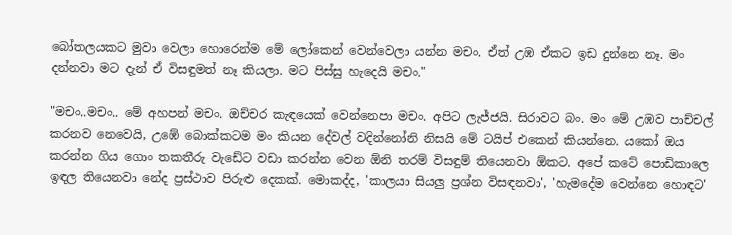බෝතලයකට මුවා වෙලා හොරෙන්ම මේ ලෝකෙන් වෙන්වෙලා යන්න මචං. ඒත් උඹ ඒකට ඉඩ දුන්නෙ නෑ. මං දන්නවා මට දැන් ඒ විසඳුමත් නෑ කියලා. මට පිස්සු හැදෙයි මචං."

"මචං..මචං.. මේ අහපන් මචං. ඔච්චර කැඳයෙක් වෙන්නෙපා මචං. අපිට ලැජ්ජයි. සිරාවට බං. මං මේ උඹව පාච්චල් කරනව නෙවෙයි, උඹේ බොක්කටම මං කියන දේවල් වදින්නෝනි නිසයි මේ ටයිප් එකෙන් කියන්නෙ. යකෝ ඔය කරන්න ගිය ගොං තකතීරු වැඩේට වඩා කරන්න වෙන ඕනි තරම් විසඳුම් තියෙනවා ඕකට. අපේ කටේ පොඩිකාලෙ ඉඳල තියෙනවා නේද ප්‍රස්ථාව පිරුළු දෙකක්. මොකද්ද, 'කාලයා සියලු ප්‍රශ්න විසඳනවා', 'හැමදේම වෙන්නෙ හොඳට'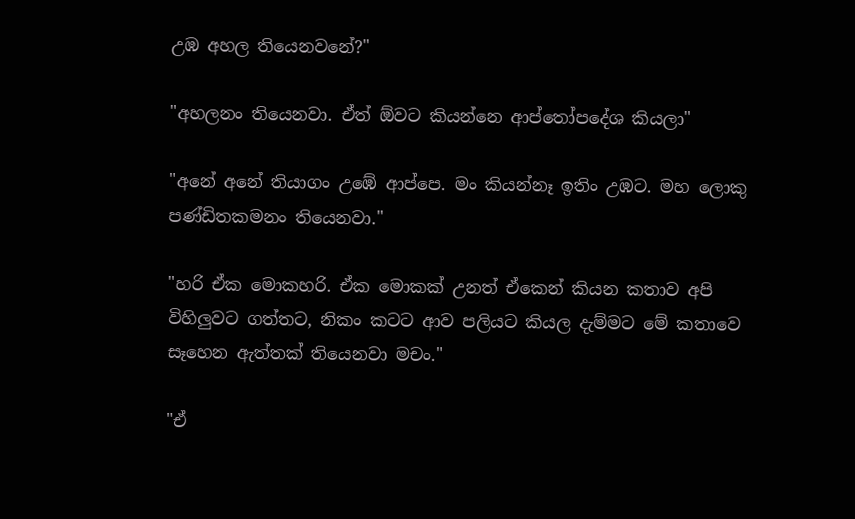උඹ අහල තියෙනවනේ?"

"අහලනං තියෙනවා. ඒත් ඕවට කියන්නෙ ආප්තෝපදේශ කියලා"

"අනේ අනේ තියාගං උඹේ ආප්පෙ. මං කියන්නෑ ඉතිං උඹට. මහ ලොකු පණ්ඩිතකමනං තියෙනවා."

"හරි ඒක මොකහරි. ඒක මොකක් උනත් ඒකෙන් කියන කතාව අපි විහිලුවට ගත්තට, නිකං කටට ආව පලියට කියල දැම්මට මේ කතාවෙ සෑහෙන ඇත්තක් තියෙනවා මචං."

"ඒ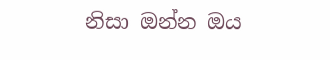නිසා ඔන්න ඔය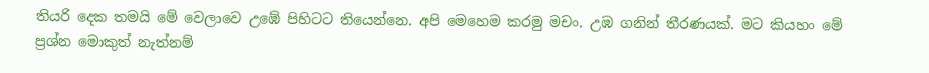තියරි දෙක තමයි මේ වෙලාවෙ උඹේ පිහිටට තියෙන්නෙ. අපි මෙහෙම කරමු මචං. උඹ ගනින් තීරණයක්. මට කියහං මේ ප්‍රශ්න මොකුත් නැත්නම්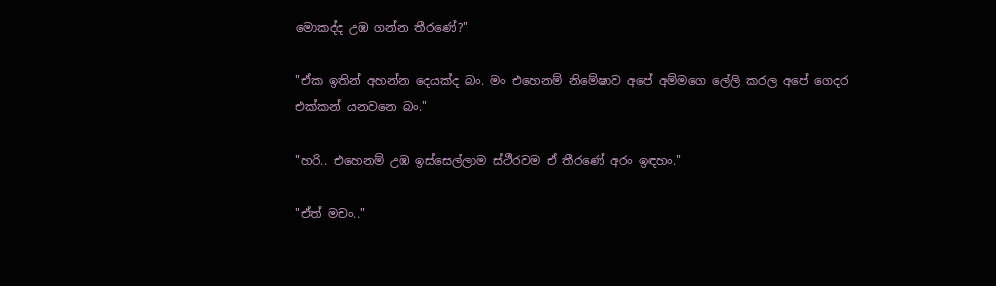මොකද්ද උඹ ගන්න තීරණේ?"

"ඒක ඉතින් අහන්න දෙයක්ද බං. මං එහෙනම් නිමේෂාව අපේ අම්මගෙ ලේලි කරල අපේ ගෙදර එක්කන් යනවනෙ බං."

"හරි.. එහෙනම් උඹ ඉස්සෙල්ලාම ස්ථීරවම ඒ තීරණේ අරං ඉඳහං."

"ඒත් මචං.."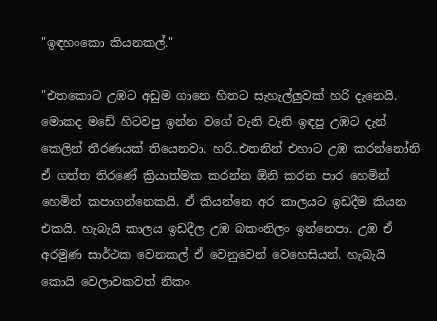"ඉඳහංකො කියනකල්."

"එතකොට උඹට අඩුම ගානෙ හිතට සැහැල්ලුවක් හරි දැනෙයි. මොකද මඩේ හිටවපු ඉන්න වගේ වැනි වැනි ඉඳපු උඹට දැන් කෙලින් තීරණයක් තියෙනවා. හරි..එතනින් එහාට උඹ කරන්නෝනි ඒ ගත්ත තිරණේ ක්‍රියාත්මක කරන්න ඕනි කරන පාර හෙමින් හෙමින් කපාගන්නෙකයි. ඒ කියන්නෙ අර කාලයට ඉඩදීම කියන එකයි. හැබැයි කාලය ඉඩදීල උඹ බකංනිලං ඉන්නෙපා. උඹ ඒ අරමුණ සාර්ථක වෙනකල් ඒ වෙනුවෙන් වෙහෙසියන්. හැබැයි කොයි වෙලාවකවත් නිකං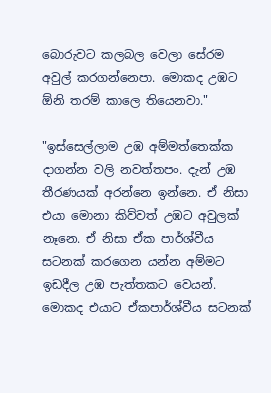බොරුවට කලබල වෙලා සේරම අවුල් කරගන්නෙපා. මොකද උඹට ඕනි තරම් කාලෙ තියෙනවා."

"ඉස්සෙල්ලාම උඹ අම්මත්තෙක්ක දාගන්න වලි නවත්තපං. දැන් උඹ තීරණයක් අරන්නෙ ඉන්නෙ. ඒ නිසා එයා මොනා කිව්වත් උඹට අවුලක් නෑනෙ. ඒ නිසා ඒක පාර්ශ්වීය සටනක් කරගෙන යන්න අම්මට ඉඩදීල උඹ පැත්තකට වෙයන්. මොකද එයාට ඒකපාර්ශ්වීය සටනක්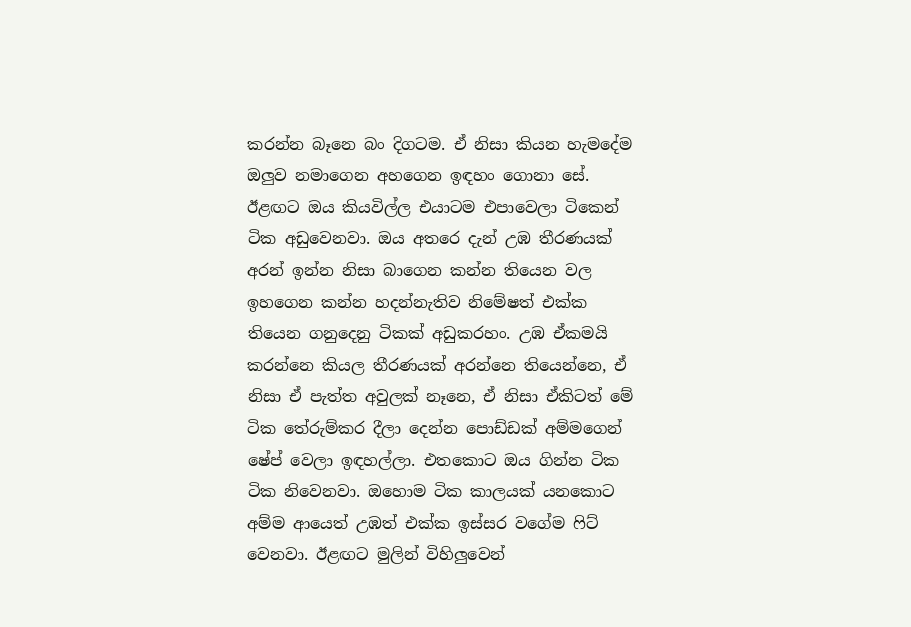කරන්න බෑනෙ බං දිගටම. ඒ නිසා කියන හැමදේම ඔලුව නමාගෙන අහගෙන ඉඳහං ගොනා සේ. ඊළඟට ඔය කියවිල්ල එයාටම එපාවෙලා ටිකෙන් ටික අඩුවෙනවා. ඔය අතරෙ දැන් උඹ තීරණයක් අරන් ඉන්න නිසා බාගෙන කන්න තියෙන වල ඉහගෙන කන්න හදන්නැතිව නිමේෂත් එක්ක තියෙන ගනුදෙනු ටිකක් අඩුකරහං. උඹ ඒකමයි කරන්නෙ කියල තීරණයක් අරන්නෙ තියෙන්නෙ, ඒ නිසා ඒ පැත්ත අවුලක් නෑනෙ, ඒ නිසා ඒකිටත් මේ ටික තේරුම්කර දීලා දෙන්න පොඩ්ඩක් අම්මගෙන් ෂේප් වෙලා ඉඳහල්ලා. එතකොට ඔය ගින්න ටික ටික නිවෙනවා. ඔහොම ටික කාලයක් යනකොට අම්ම ආයෙත් උඹත් එක්ක ඉස්සර වගේම ෆිට් වෙනවා. ඊළඟට මුලින් විහිලුවෙන්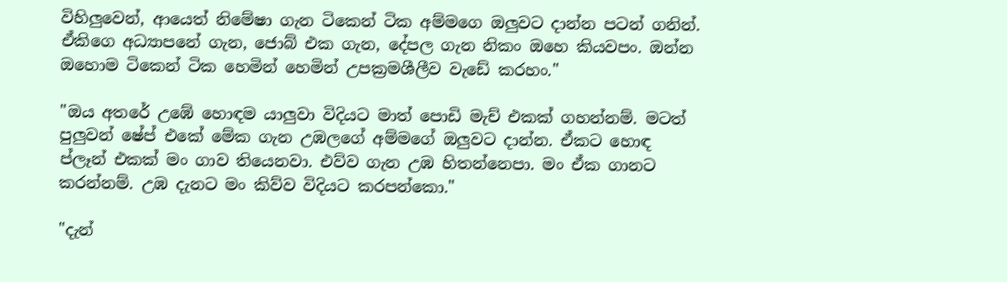විහිලුවෙන්, ආයෙත් නිමේෂා ගැන ටිකෙන් ටික අම්මගෙ ඔලුවට දාන්න පටන් ගනින්. ඒකිගෙ අධ්‍යාපනේ ගැන, ජොබ් එක ගැන, දේපල ගැන නිකං ඔහෙ කියවපං. ඔන්න ඔහොම ටිකෙන් ටික හෙමින් හෙමින් උපක්‍රමශීලීව වැඩේ කරහං."

"ඔය අතරේ උඹේ හොඳම යාලුවා විදියට මාත් පොඩි මැච් එකක් ගහන්නම්. මටත් පුලුවන් ෂේප් එකේ මේක ගැන උඹලගේ අම්මගේ ඔලුවට දාන්න. ඒකට හොඳ ප්ලෑන් එකක් මං ගාව තියෙනවා. එව්ව ගැන උඹ හිතන්නෙපා. මං ඒක ගානට කරන්නම්. උඹ දැනට මං කිව්ව විදියට කරපන්කො."

"දැන්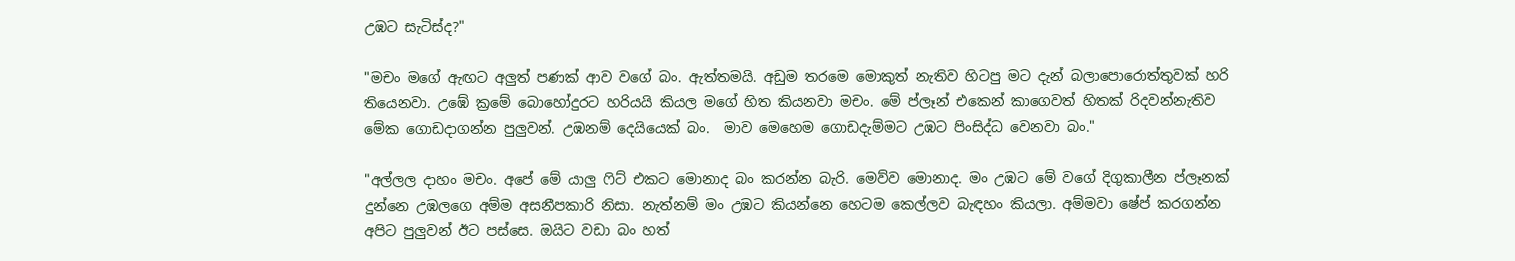උඹට සැටිස්ද?"

"මචං මගේ ඇඟට අලුත් පණක් ආව වගේ බං. ඇත්තමයි. අඩුම තරමෙ මොකුත් නැතිව හිටපු මට දැන් බලාපොරොත්තුවක් හරි තියෙනවා. උඹේ ක්‍රමේ බොහෝදුරට හරියයි කියල මගේ හිත කියනවා මචං. මේ ප්ලෑන් එකෙන් කාගෙවත් හිතක් රිදවන්නැතිව මේක ගොඩදාගන්න පුලුවන්. උඹනම් දෙයියෙක් බං.  මාව මෙහෙම ගොඩදැම්මට උඹට පිංසිද්ධ වෙනවා බං."

"අල්ලල දාහං මචං. අපේ මේ යාලු ෆිට් එකට මොනාද බං කරන්න බැරි. මෙව්ව මොනාද. මං උඹට මේ වගේ දිගුකාලීන ප්ලෑනක් දුන්නෙ උඹලගෙ අම්ම අසනීපකාරි නිසා. නැත්නම් මං උඹට කියන්නෙ හෙටම කෙල්ලව බැඳහං කියලා. අම්මවා ෂේප් කරගන්න අපිට පුලුවන් ඊට පස්සෙ. ඔයිට වඩා බං හත්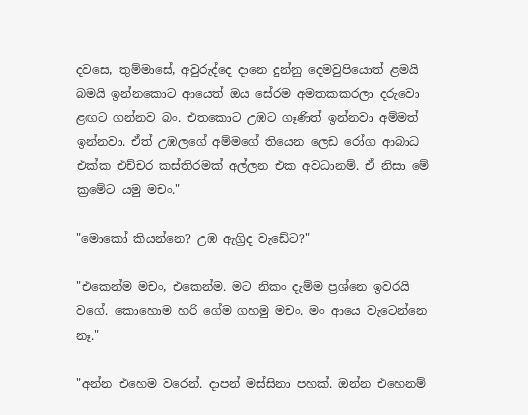දවසෙ, තුම්මාසේ, අවුරුද්දෙ දානෙ දුන්නු දෙමවුපියොත් ළමයි බමයි ඉන්නකොට ආයෙත් ඔය සේරම අමතකකරලා දරුවො ළඟට ගන්නව බං. එතකොට උඹට ගෑණිත් ඉන්නවා අම්මත් ඉන්නවා. ඒත් උඹලගේ අම්මගේ තියෙන ලෙඩ රෝග ආබාධ එක්ක එච්චර කස්තිරමක් අල්ලන එක අවධානම්. ඒ නිසා මේ ක්‍රමේට යමු මචං."

"මොකෝ කියන්නෙ? උඹ ඇග්‍රිද වැඩේට?"

"එකෙන්ම මචං, එකෙන්ම. මට නිකං දැම්ම ප්‍රශ්නෙ ඉවරයි වගේ. කොහොම හරි ගේම ගහමු මචං. මං ආයෙ වැටෙන්නෙ නෑ."

"අන්න එහෙම වරෙන්. දාපන් මස්සිනා පහක්. ඔන්න එහෙනම්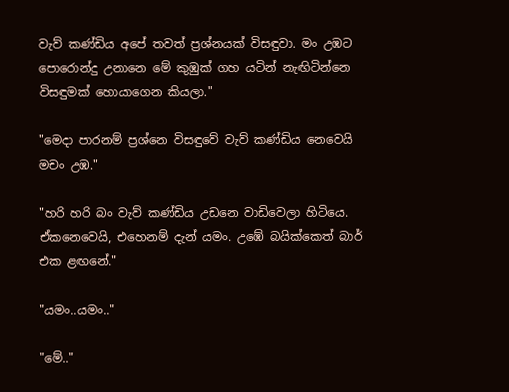වැව් කණ්ඩිය අපේ තවත් ප්‍රශ්නයක් විසඳුවා. මං උඹට පොරොන්දු උනානෙ මේ කුඹුක් ගහ යටින් නැඟිටින්නෙ විසඳුමක් හොයාගෙන කියලා."

"මෙදා පාරනම් ප්‍රශ්නෙ විසඳුවේ වැව් කණ්ඩිය නෙවෙයි මචං උඹ."

"හරි හරි බං වැව් කණ්ඩිය උඩනෙ වාඩිවෙලා හිටියෙ.  ඒකනෙවෙයි, එහෙනම් දැන් යමං. උඹේ බයික්කෙත් බාර් එක ළඟනේ."

"යමං..යමං.."

"මේ.."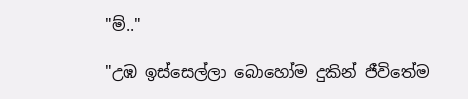"ම්.."

"උඹ ඉස්සෙල්ලා බොහෝම දුකින් ජීවිතේම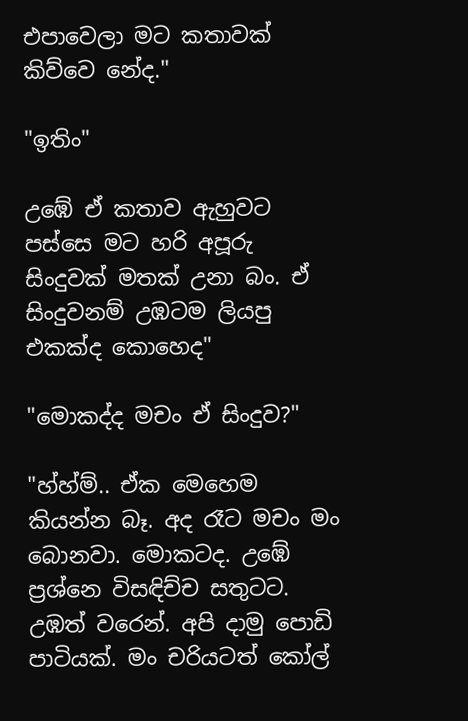එපාවෙලා මට කතාවක් කිව්වෙ නේද."

"ඉතිං"

උඹේ ඒ කතාව ඇහුවට පස්සෙ මට හරි අපූරු සිංදුවක් මතක් උනා බං. ඒ සිංදුවනම් උඹටම ලියපු එකක්ද කොහෙද"

"මොකද්ද මචං ඒ සිංදුව?"

"හ්හ්ම්.. ඒක මෙහෙම කියන්න බෑ. අද රෑට මචං මං බොනවා. මොකටද. උඹේ ප්‍රශ්නෙ විසඳිච්ච සතුටට. උඹත් වරෙන්. අපි දාමු පොඩි පාටියක්. මං චරියටත් කෝල්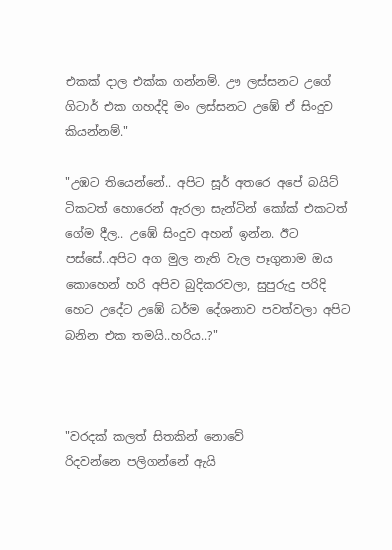එකක් දාල එක්ක ගන්නම්. ඌ ලස්සනට උගේ ගිටාර් එක ගහද්දි මං ලස්සනට උඹේ ඒ සිංදුව කියන්නම්."

"උඹට තියෙන්නේ.. අපිට සූර් අතරෙ අපේ බයිට් ටිකටත් හොරෙන් ඇරලා සැන්ටින් කෝක් එකටත් ගේම දීල.. උඹේ සිංදුව අහන් ඉන්න. ඊට පස්සේ..අපිට අග මුල නැති වැල පෑගුනාම ඔය කොහෙන් හරි අපිව බුදිකරවලා, සුපුරුදු පරිදි හෙට උදේට උඹේ ධර්ම දේශනාව පවත්වලා අපිට බනින එක තමයි..හරිය..?"



"වරදක් කලත් සිතකින් නොවේ
රිදවන්නෙ පලිගන්නේ ඇයි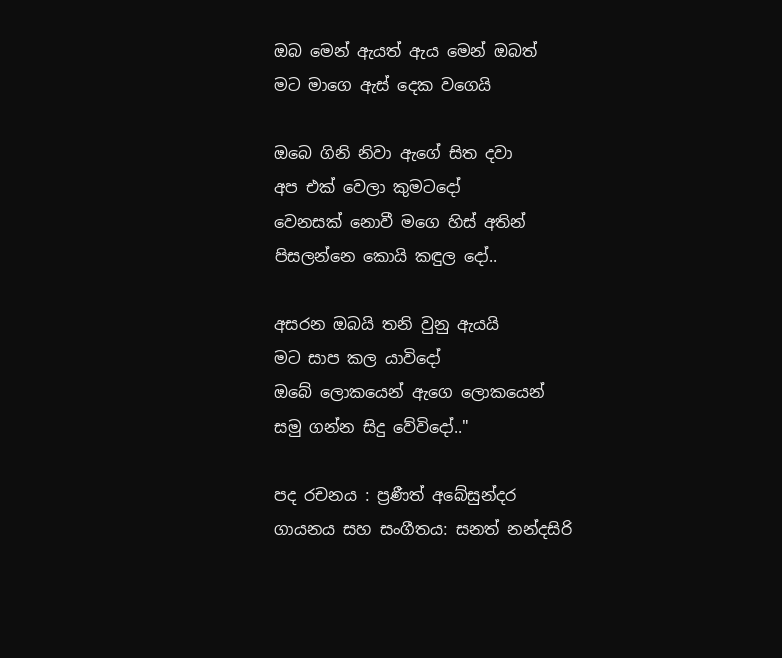ඔබ මෙන් ඇයත් ඇය මෙන් ඔබත්
මට මාගෙ ඇස් දෙක වගෙයි

ඔබෙ ගිනි නිවා ඇගේ සිත දවා
අප එක් වෙලා කුමටදෝ
වෙනසක් නොවී මගෙ හිස් අතින්
පිසලන්නෙ කොයි කඳුල දෝ..

අසරන ඔබයි තනි වුනු ඇයයි
මට සාප කල යාවිදෝ
ඔබේ ලොකයෙන් ඇගෙ ලොකයෙන්
සමු ගන්න සිදු වේවිදෝ.."

පද රචනය : ප්‍රණීත් අබේසුන්දර
ගායනය සහ සංගීතය: සනත් නන්දසිරි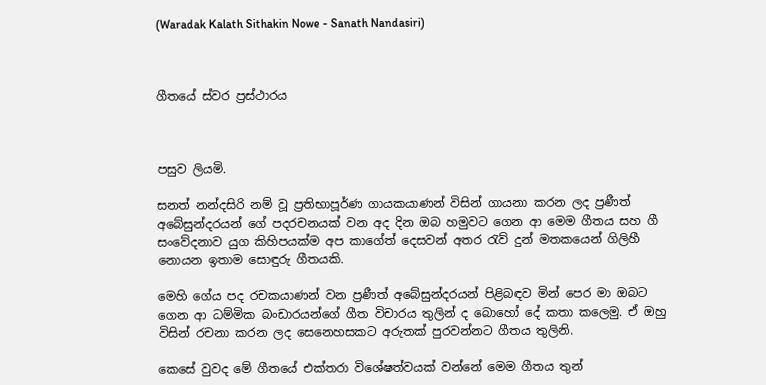(Waradak Kalath Sithakin Nowe - Sanath Nandasiri)



ගීතයේ ස්වර ප්‍රස්ථාරය



පසුව ලියමි.

සනත් නන්දසිරි නම් වූ ප්‍රතිභාපූර්ණ ගායකයාණන් විසින් ගායනා කරන ලද ප්‍රණීත් අබේසුන්දරයන් ගේ පදරචනයක් වන අද දින ඔබ හමුවට ගෙන ආ මෙම ගීතය සහ ගී සංවේදනාව යුග කිහිපයක්ම අප කාගේත් දෙසවන් අතර රැව් දුන් මතකයෙන් ගිලිහී නොයන ඉතාම සොඳුරු ගීතයකි.

මෙහි ගේය පද රචකයාණන් වන ප්‍රණීත් අබේසුන්දරයන් පිළිබඳව මින් පෙර මා ඔබට ගෙන ආ ධම්මික බංඩාරයන්ගේ ගීත විචාරය තුලින් ද බොහෝ දේ කතා කලෙමු. ඒ ඔහු විසින් රචනා කරන ලද සෙනෙහසකට අරුතක් පුරවන්නට ගීතය තුලිනි.

කෙසේ වුවද මේ ගීතයේ එක්තරා විශේෂත්වයක් වන්නේ මෙම ගීතය තුන්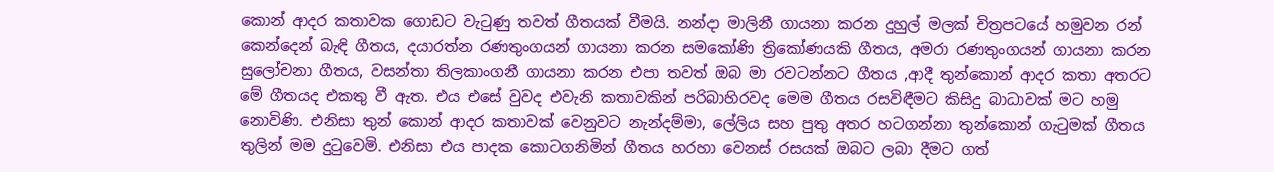කොන් ආදර කතාවක ගොඩට වැටුණු තවත් ගීතයක් වීමයි. නන්දා මාලිනී ගායනා කරන දුහුල් මලක් චිත්‍රපටයේ හමුවන රන් කෙන්දෙන් බැඳි ගීතය, දයාරත්න රණතුංගයන් ගායනා කරන සමකෝණි ත්‍රිකෝණයකි ගීතය, අමරා රණතුංගයන් ගායනා කරන සුලෝචනා ගීතය, වසන්තා තිලකාංගනී ගායනා කරන එපා තවත් ඔබ මා රවටන්නට ගීතය ,ආදී තුන්කොන් ආදර කතා අතරට මේ ගීතයද එකතු වී ඇත. එය එසේ වුවද එවැනි කතාවකින් පරිබාහිරවද මෙම ගීතය රසවිඳීමට කිසිදු බාධාවක් මට හමු නොවිණි. එනිසා තුන් කොන් ආදර කතාවක් වෙනුවට නැන්දම්මා, ලේලිය සහ පුතු අතර හටගන්නා තුන්කොන් ගැටුමක් ගීතය තුලින් මම දුටුවෙමි. එනිසා එය පාදක කොටගනිමින් ගීතය හරහා වෙනස් රසයක් ඔබට ලබා දීමට ගත්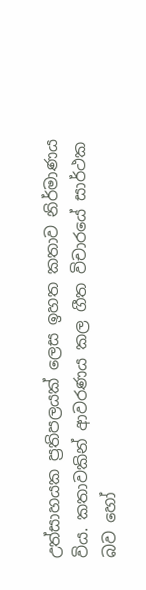උත්සාහයක ප්‍රතිපලයක් ලෙස ඉහත කතාව නිර්මාණය විය. කතාවකින් ආවරණය කල ගීත විචාරයේ සාර්ථක බව හෝ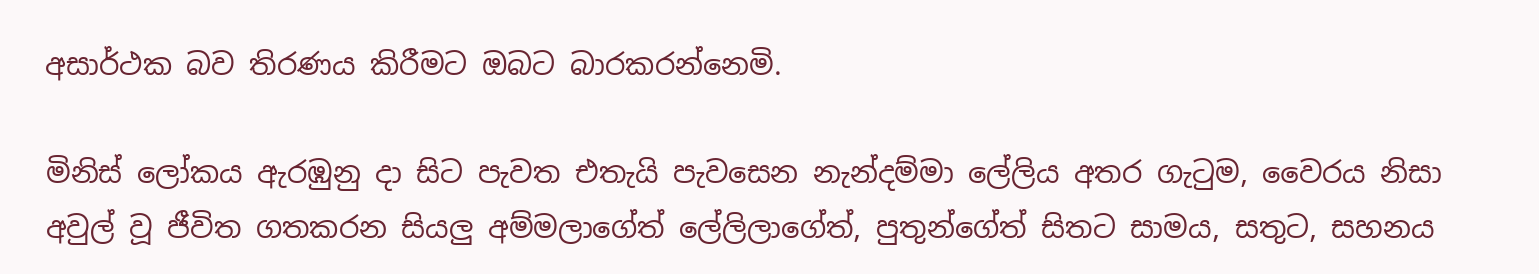අසාර්ථක බව තිරණය කිරීමට ඔබට බාරකරන්නෙමි.

මිනිස් ලෝකය ඇරඹුනු දා සිට පැවත එතැයි පැවසෙන නැන්දම්මා ලේලිය අතර ගැටුම, වෛරය නිසා අවුල් වූ ජීවිත ගතකරන සියලු අම්මලාගේත් ලේලිලාගේත්, පුතුන්ගේත් සිතට සාමය, සතුට, සහනය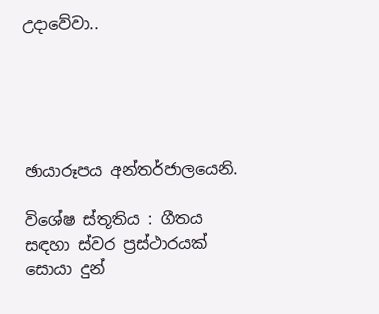උදාවේවා..





ඡායාරූපය අන්තර්ජාලයෙනි.

විශේෂ ස්තූතිය : ගීතය සඳහා ස්වර ප්‍රස්ථාරයක් සොයා දුන්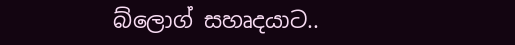බ්ලොග් සහෘදයාට..